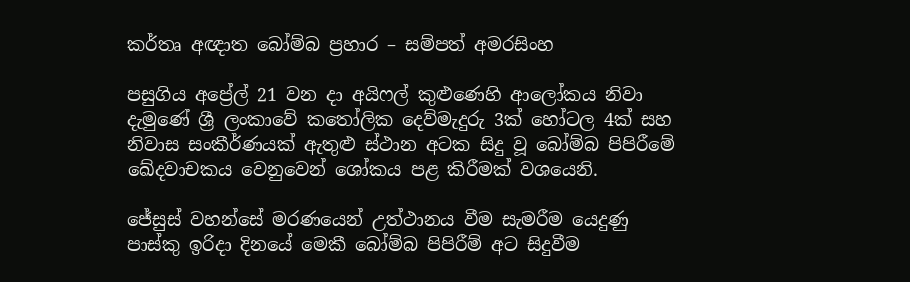කර්තෘ අඥාත බෝම්බ ප්‍රහාර – සම්පත් අමරසිංහ

පසුගිය අප්‍රේල් 21 වන දා අයිෆල් කුළුණෙහි ආලෝකය නිවා දැමුණේ ශ්‍රී ලංකාවේ කතෝලික දෙව්මැදුරු 3ක් හෝටල 4ක් සහ නිවාස සංකීර්ණයක් ඇතුළු ස්ථාන අටක සිදු වූ බෝම්බ පිපිරීමේ ඛේදවාචකය වෙනුවෙන් ශෝකය පළ කිරීමක් වශයෙනි.

ජේසුස් වහන්සේ මරණයෙන් උත්ථානය වීම සැමරීම යෙදුණු පාස්කු ඉරිදා දිනයේ මෙකී බෝම්බ පිපිරීම් අට සිදුවීම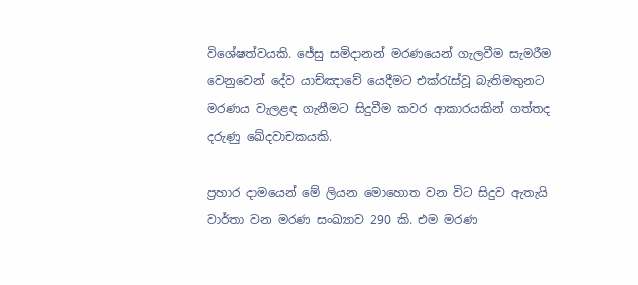විශේෂත්වයකි. ජේසු සමිදානන් මරණයෙන් ගැලවීම සැමරීම වෙනුවෙන් දේව යාච්ඤාවේ යෙදීමට එක්රැස්වූ බැතිමතුනට මරණය වැලළඳ ගැනීමට සිදුවීම කවර ආකාරයකින් ගත්තද දරුණු ඛේදවාචකයකි.

ප්‍රහාර දාමයෙන් මේ ලියන මොහොත වන විට සිදුව ඇතැයි වාර්තා වන මරණ සංඛ්‍යාව 290 කි. එම මරණ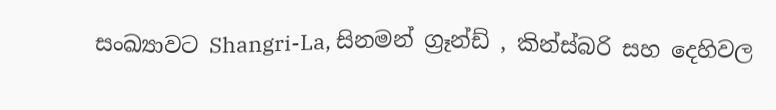සංඛ්‍යාවට Shangri-La, සිනමන් ග්‍රෑන්ඩ් , කින්ස්බරි සහ දෙහිවල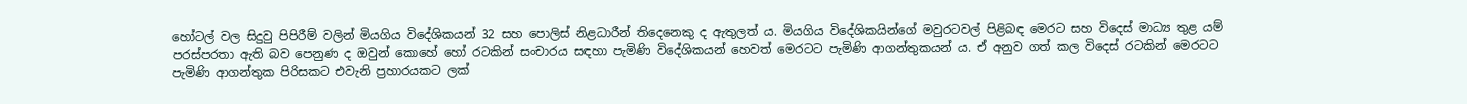හෝටල් වල සිදුවු පිපිරීම් වලින් මියගිය විදේශිකයන් 32 සහ පොලිස් නිළධාරීන් තිදෙනෙකු ද ඇතුලත් ය. මියගිය විදේශිකයින්ගේ මවුරටවල් පිළිබඳ මෙරට සහ විදෙස් මාධ්‍ය තුළ යම් පරස්පරතා ඇති බව පෙනුණ ද ඔවුන් කොහේ හෝ රටකින් සංචාරය සඳහා පැමිණි විදේශිකයන් හෙවත් මෙරටට පැමිණි ආගන්තුකයන් ය. ඒ අනුව ගත් කල විදෙස් රටකින් මෙරටට පැමිණි ආගන්තුක පිරිසකට එවැනි ප්‍රහාරයකට ලක්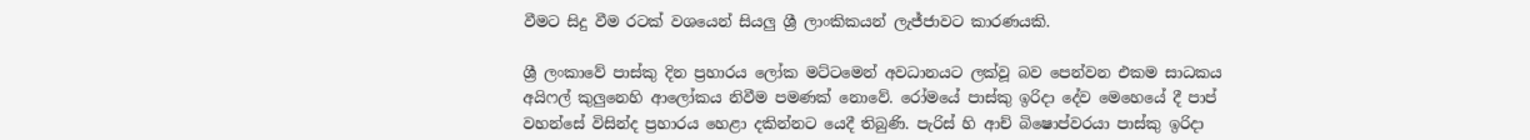වීමට සිදු වීම රටක් වශයෙන් සියලු ශ්‍රී ලාංකිකයන් ලැජ්ජාවට කාරණයකි.

ශ්‍රී ලංකාවේ පාස්කු දින ප්‍රහාරය ලෝක මට්ටමෙන් අවධානයට ලක්වූ බව පෙන්වන එකම සාධකය අයිෆල් කුලුනෙහි ආලෝකය නිවීම පමණක් නොවේ. රෝමයේ පාස්කු ඉරිදා දේව මෙහෙයේ දී පාප් වහන්සේ විසින්ද ප්‍රහාරය හෙළා දකින්නට යෙදී තිබුණි. පැරිස් හි ආච් බිෂොප්වරයා පාස්කු ඉරිදා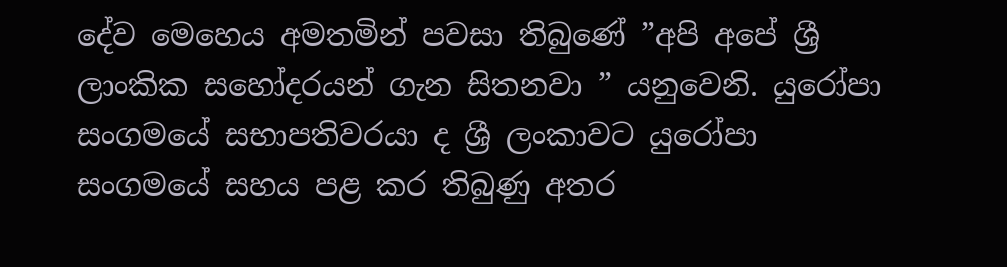දේව මෙහෙය අමතමින් පවසා තිබුණේ ”අපි අපේ ශ්‍රී ලාංකික සහෝදරයන් ගැන සිතනවා ” යනුවෙනි. යුරෝපා සංගමයේ සභාපතිවරයා ද ශ්‍රී ලංකාවට යුරෝපා සංගමයේ සහය පළ කර තිබුණු අතර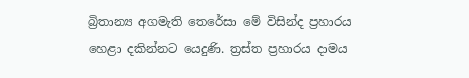බ්‍රිතාන්‍ය අගමැති තෙරේසා මේ විසින්ද ප්‍රහාරය හෙළා දකින්නට යෙදුණි. ත්‍රස්ත ප්‍රහාරය දාමය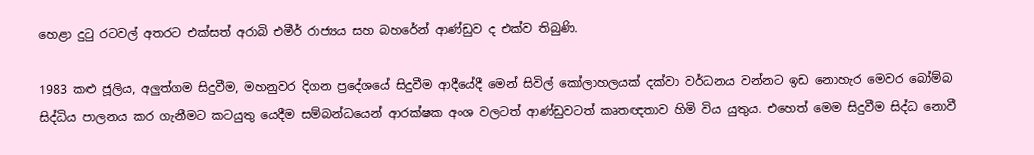හෙළා දුටු රටවල් අතරට එක්සත් අරාබි එමීර් රාජ්‍යය සහ බහරේන් ආණ්ඩුව ද එක්ව තිබුණි.

1983 කළු ජූලිය, අලුත්ගම සිදුවීම, මහනුවර දිගන ප්‍රදේශයේ සිදුවීම ආදීයේදී මෙන් සිවිල් කෝලාහලයක් දක්වා වර්ධනය වන්නට ඉඩ නොහැර මෙවර බෝම්බ සිද්ධිය පාලනය කර ගැනීමට කටයුතු යෙදීම සම්බන්ධයෙන් ආරක්ෂක අංශ වලටත් ආණ්ඩුවටත් කෘතඥතාව හිමි විය යුතුය. එහෙත් මෙම සිදුවීම සිද්ධ නොවී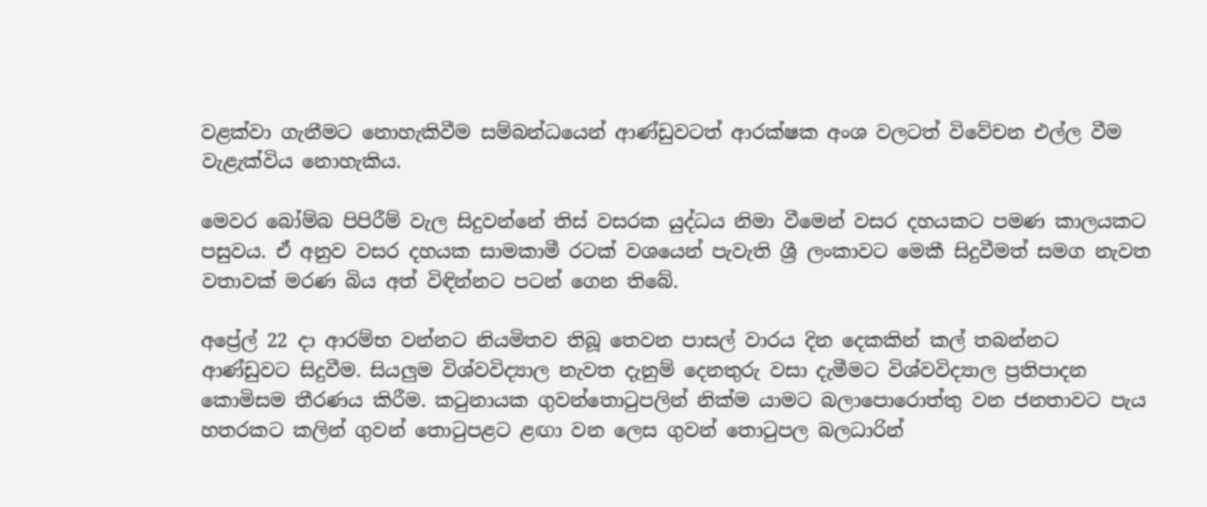වළක්වා ගැනීමට නොහැකිවීම සම්බන්ධයෙන් ආණ්ඩුවටත් ආරක්ෂක අංශ වලටත් විවේචන එල්ල වීම වැළැක්විය නොහැකිය.

මෙවර බෝම්බ පිපිරීම් වැල සිදුවන්නේ තිස් වසරක යුද්ධය නිමා වීමෙන් වසර දහයකට පමණ කාලයකට පසුවය. ඒ අනුව වසර දහයක සාමකාමී රටක් වශයෙන් පැවැති ශ්‍රී ලංකාවට මෙකී සිදුවීමත් සමග නැවත වතාවක් මරණ බිය අත් විඳින්නට පටන් ගෙන තිබේ.

අප්‍රේල් 22 දා ආරම්භ වන්නට නියමිතව තිබූ තෙවන පාසල් වාරය දින දෙකකින් කල් තබන්නට ආණ්ඩුවට සිදුවීම. සියලුම විශ්වවිද්‍යාල නැවත දැනුම් දෙනතුරු වසා දැමීමට විශ්වවිද්‍යාල ප්‍රතිපාදන කොමිසම තීරණය කිරීම. කටුනායක ගුවන්තොටුපලින් නික්ම යාමට බලාපොරොත්තු වන ජනතාවට පැය හතරකට කලින් ගුවන් තොටුපළට ළඟා වන ලෙස ගුවන් තොටුපල බලධාරින්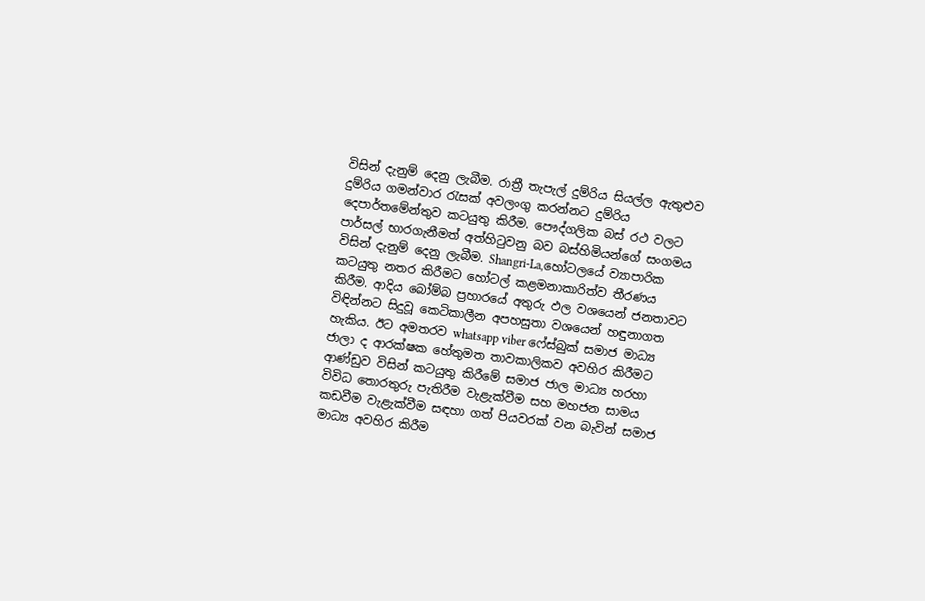විසින් දැනුම් දෙනු ලැබීම. රාත්‍රී තැපැල් දුම්රිය සියල්ල ඇතුළුව දුම්රිය ගමන්වාර රැසක් අවලංගු කරන්නට දුම්රිය දෙපාර්තමේන්තුව කටයුතු කිරීම. පෞද්ගලික බස් රථ වලට පාර්සල් භාරගැනීමත් අත්හිටුවනු බව බස්හිමියන්ගේ සංගමය විසින් දැනුම් දෙනු ලැබීම. Shangri-La,හෝටලයේ ව්‍යාපාරික කටයුතු නතර කිරීමට හෝටල් කළමනාකාරිත්ව තීරණය කිරීම. ආදිය බෝම්බ ප්‍රහාරයේ අතුරු ඵල වශයෙන් ජනතාවට විඳින්නට සිදුවූ කෙටිකාලීන අපහසුතා වශයෙන් හඳුනාගත හැකිය. ඊට අමතරව whatsapp viber ෆේස්බුක් සමාජ මාධ්‍ය ජාලා ද ආරක්ෂක හේතුමත තාවකාලිකව අවහිර කිරීමට ආණ්ඩුව විසින් කටයුතු කිරීමේ සමාජ ජාල මාධ්‍ය හරහා විවිධ තොරතුරු පැතිරීම වැළැක්වීම සහ මහජන සාමය කඩවීම වැළැක්වීම සඳහා ගත් පියවරක් වන බැවින් සමාජ මාධ්‍ය අවහිර කිරීම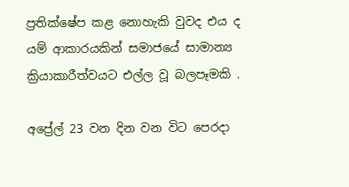ප්‍රතික්ෂේප කළ නොහැකි වුවද එය ද යම් ආකාරයකින් සමාජයේ සාමාන්‍ය ක්‍රියාකාරීත්වයට එල්ල වූ බලපෑමකි .

අප්‍රේල් 23 වන දින වන විට පෙරදා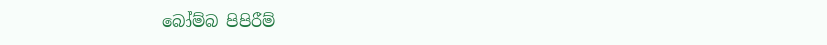බෝම්බ පිපිරීම්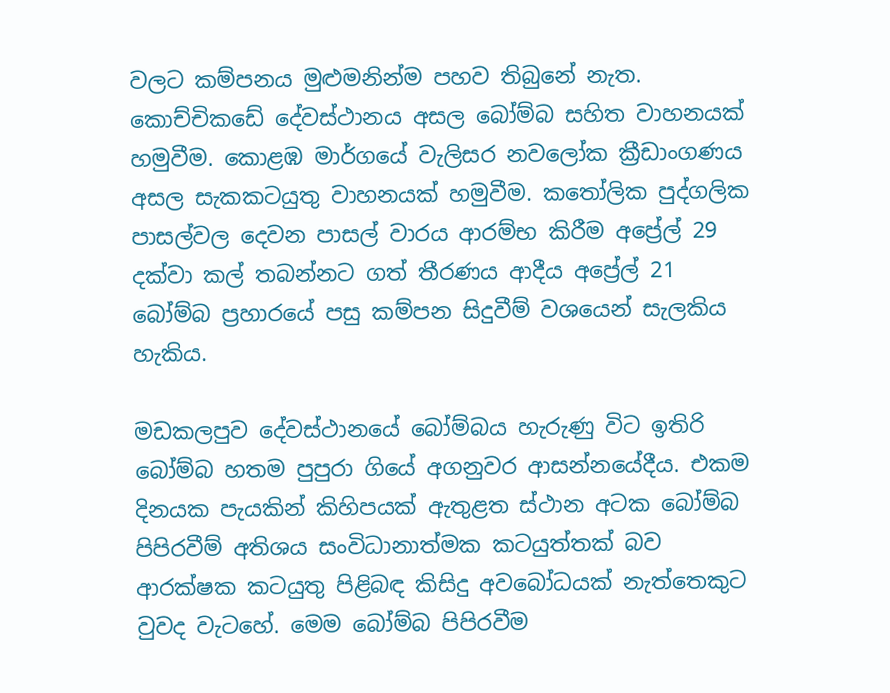වලට කම්පනය මුළුමනින්ම පහව තිබුනේ නැත. කොච්චිකඩේ දේවස්ථානය අසල බෝම්බ සහිත වාහනයක් හමුවීම. කොළඹ මාර්ගයේ වැලිසර නවලෝක ක්‍රීඩාංගණය අසල සැකකටයුතු වාහනයක් හමුවීම. කතෝලික පුද්ගලික පාසල්වල දෙවන පාසල් වාරය ආරම්භ කිරීම අප්‍රේල් 29 දක්වා කල් තබන්නට ගත් තීරණය ආදීය අප්‍රේල් 21 බෝම්බ ප්‍රහාරයේ පසු කම්පන සිදුවීම් වශයෙන් සැලකිය හැකිය.

මඩකලපුව දේවස්ථානයේ බෝම්බය හැරුණු විට ඉතිරි බෝම්බ හතම පුපුරා ගියේ අගනුවර ආසන්නයේදීය. එකම දිනයක පැයකින් කිහිපයක් ඇතුළත ස්ථාන අටක බෝම්බ පිපිරවීම් අතිශය සංවිධානාත්මක කටයුත්තක් බව ආරක්ෂක කටයුතු පිළිබඳ කිසිදු අවබෝධයක් නැත්තෙකුට වුවද වැටහේ. මෙම බෝම්බ පිපිරවීම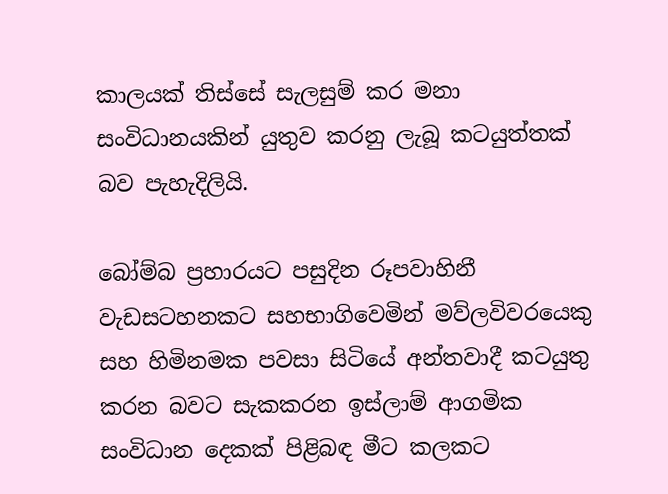කාලයක් තිස්සේ සැලසුම් කර මනා සංවිධානයකින් යුතුව කරනු ලැබූ කටයුත්තක් බව පැහැදිලියි.

බෝම්බ ප්‍රහාරයට පසුදින රූපවාහිනී වැඩසටහනකට සහභාගිවෙමින් මව්ලවිවරයෙකු සහ හිමිනමක පවසා සිටියේ අන්තවාදී කටයුතු කරන බවට සැකකරන ඉස්ලාම් ආගමික සංවිධාන දෙකක් පිළිබඳ මීට කලකට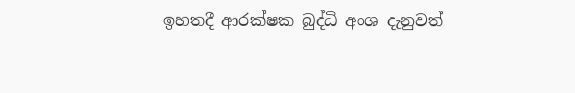ඉහතදී ආරක්ෂක බුද්ධි අංශ දැනුවත්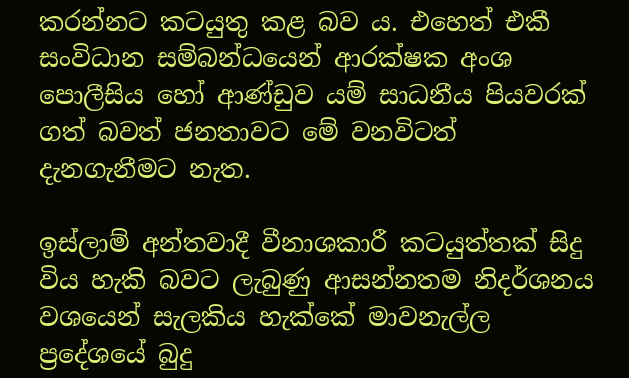කරන්නට කටයුතු කළ බව ය. එහෙත් එකී සංවිධාන සම්බන්ධයෙන් ආරක්ෂක අංශ පොලීසිය හෝ ආණ්ඩුව යම් සාධනීය පියවරක් ගත් බවත් ජනතාවට මේ වනවිටත් දැනගැනීමට නැත.

ඉස්ලාම් අන්තවාදී වීනාශකාරී කටයුත්තක් සිදු විය හැකි බවට ලැබුණු ආසන්නතම නිදර්ශනය වශයෙන් සැලකිය හැක්කේ මාවනැල්ල ප්‍රදේශයේ බුදු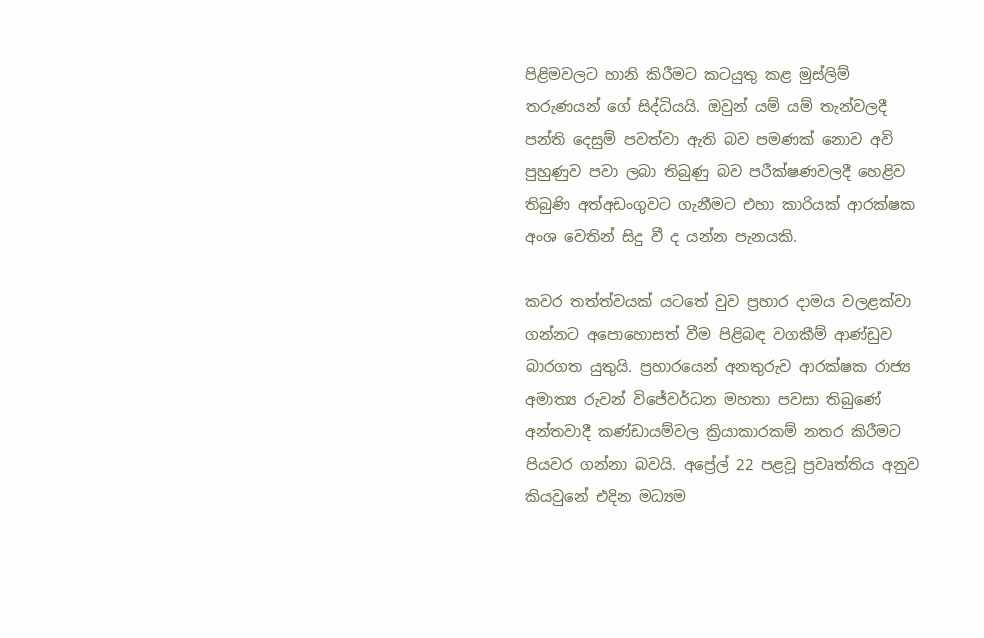පිළිමවලට හානි කිරීමට කටයුතු කළ මුස්ලිම් තරුණයන් ගේ සිද්ධියයි. ඔවුන් යම් යම් තැන්වලදී පන්ති දෙසුම් පවත්වා ඇති බව පමණක් නොව අවි පුහුණුව පවා ලබා තිබුණු බව පරීක්ෂණවලදී හෙළිව තිබුණි අත්අඩංගුවට ගැනීමට එහා කාරියක් ආරක්ෂක අංශ වෙතින් සිදු වී ද යන්න පැනයකි.

කවර තත්ත්වයක් යටතේ වුව ප්‍රහාර දාමය වලළක්වා ගන්නට අපොහොසත් වීම පිළිබඳ වගකීම් ආණ්ඩුව බාරගත යුතුයි. ප්‍රහාරයෙන් අනතුරුව ආරක්ෂක රාජ්‍ය අමාත්‍ය රුවන් විජේවර්ධන මහතා පවසා තිබුණේ අන්තවාදී කණ්ඩායම්වල ක්‍රියාකාරකම් නතර කිරීමට පියවර ගන්නා බවයි. අප්‍රේල් 22 පළවූ ප්‍රවෘත්තිය අනුව කියවුනේ එදින මධ්‍යම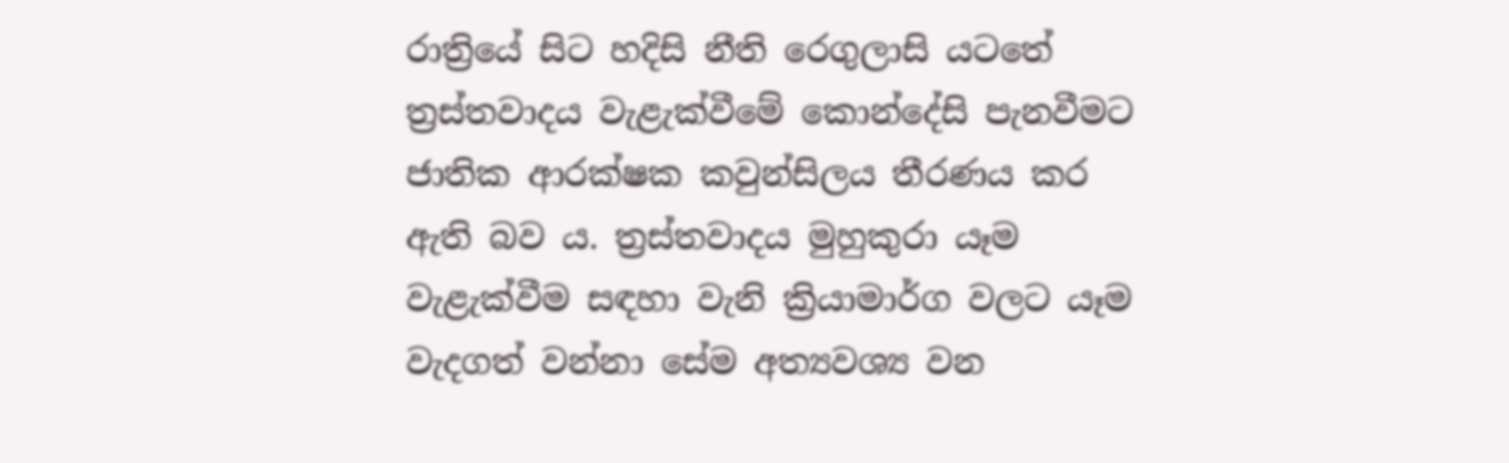රාත්‍රියේ සිට හදිසි නීති රෙගුලාසි යටතේ ත්‍රස්තවාදය වැළැක්වීමේ කොන්දේසි පැනවීමට ජාතික ආරක්ෂක කවුන්සිලය තීරණය කර ඇති බව ය. ත්‍රස්තවාදය මුහුකුරා යෑම වැළැක්වීම සඳහා වැනි ක්‍රියාමාර්ග වලට යෑම වැදගත් වන්නා සේම අත්‍යවශ්‍ය වන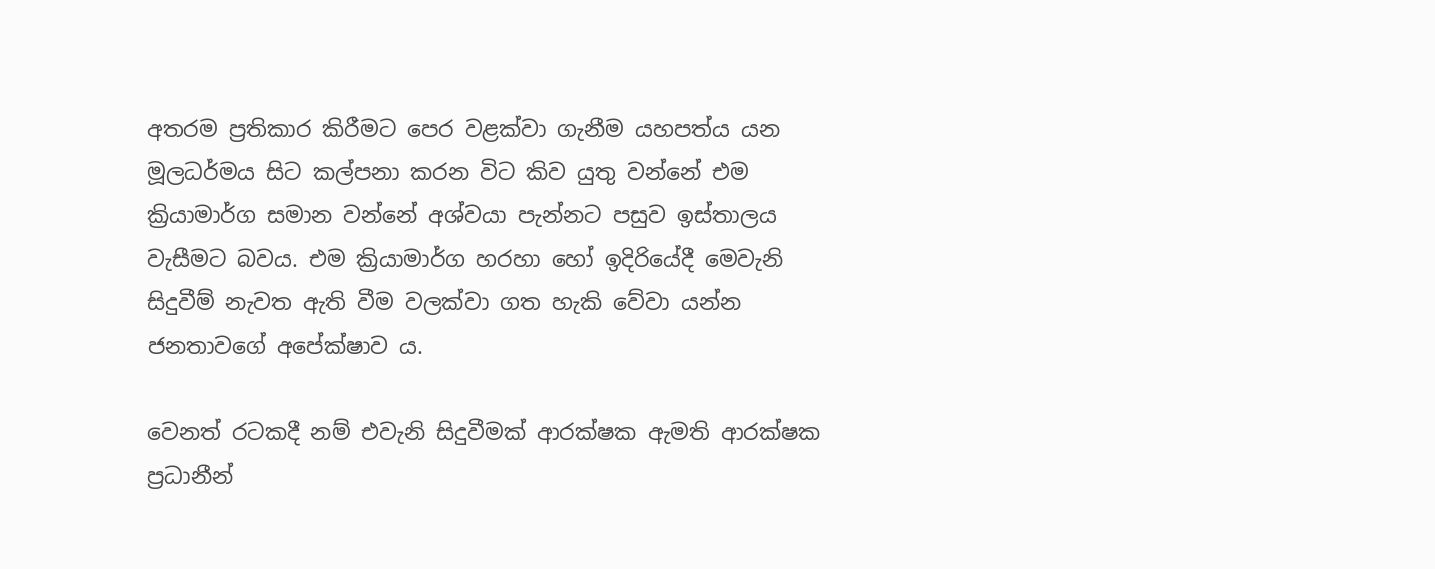අතරම ප්‍රතිකාර කිරීමට පෙර වළක්වා ගැනීම යහපත්ය යන මූලධර්මය සිට කල්පනා කරන විට කිව යුතු වන්නේ එම ක්‍රියාමාර්ග සමාන වන්නේ අශ්වයා පැන්නට පසුව ඉස්තාලය වැසීමට බවය. එම ක්‍රියාමාර්ග හරහා හෝ ඉදිරියේදී මෙවැනි සිදුවීම් නැවත ඇති වීම වලක්වා ගත හැකි වේවා යන්න ජනතාවගේ අපේක්ෂාව ය.

වෙනත් රටකදී නම් එවැනි සිදුවීමක් ආරක්ෂක ඇමති ආරක්ෂක ප්‍රධානීන්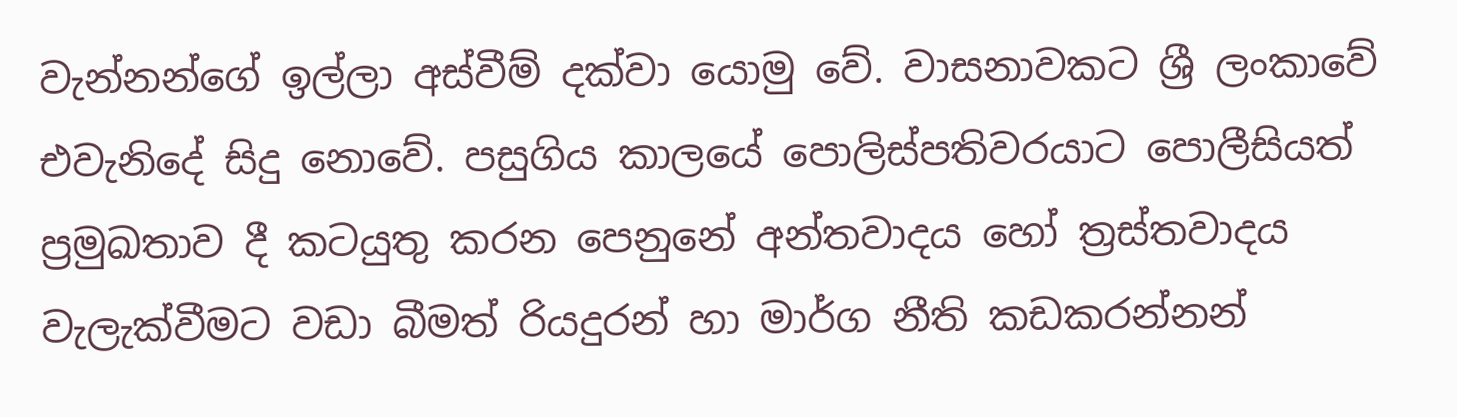වැන්නන්ගේ ඉල්ලා අස්වීම් දක්වා යොමු වේ. වාසනාවකට ශ්‍රී ලංකාවේ එවැනිදේ සිදු නොවේ. පසුගිය කාලයේ පොලිස්පතිවරයාට පොලීසියත් ප්‍රමුඛතාව දී කටයුතු කරන පෙනුනේ අන්තවාදය හෝ ත්‍රස්තවාදය වැලැක්වීමට වඩා බීමත් රියදුරන් හා මාර්ග නීති කඩකරන්නන්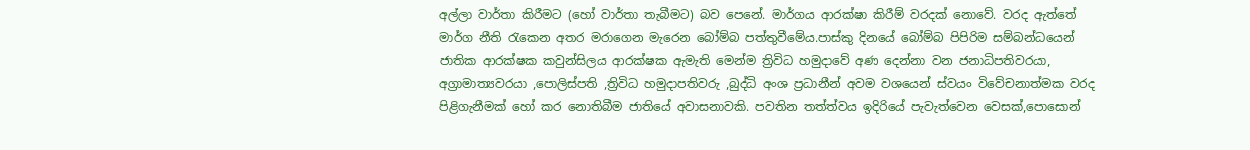අල්ලා වාර්තා කිරීමට (හෝ වාර්තා තැබීමට) බව පෙනේ. මාර්ගය ආරක්ෂා කිරීම් වරදක් නොවේ. වරද ඇත්තේ මාර්ග නීති රැකෙන අතර මරාගෙන මැරෙන බෝම්බ පත්තුවීමේය.පාස්කු දිනයේ බෝම්බ පිපිරිම සම්බන්ධයෙන් ජාතික ආරක්ෂක කවුන්සිලය ආරක්ෂක ඇමැති මෙන්ම ත්‍රිවිධ හමුදාවේ අණ දෙන්නා වන ජනාධිපතිවරයා, අග්‍රාමාත්‍යවරයා ,පොලිස්පති ,ත්‍රිවිධ හමුදාපතිවරු ,බුද්ධි අංශ ප්‍රධානීන් අවම වශයෙන් ස්වයං විවේචනාත්මක වරද පිළිගැනීමක් හෝ කර නොතිබීම ජාතියේ අවාසනාවකි. පවතින තත්ත්වය ඉදිරියේ පැවැත්වෙන වෙසක්,පොසොන්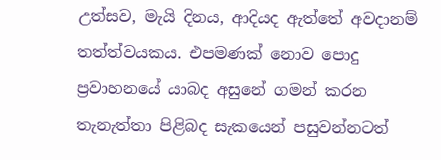උත්සව, මැයි දිනය, ආදියද ඇත්තේ අවදානම් තත්ත්වයකය. එපමණක් නොව පොදු ප්‍රවාහනයේ යාබද අසුනේ ගමන් කරන තැනැත්තා පිළිබද සැකයෙන් පසුවන්නටත්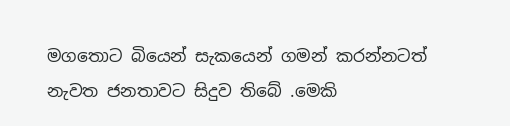මගතොට බියෙන් සැකයෙන් ගමන් කරන්නටත් නැවත ජනතාවට සිදුව තිබේ .මෙකි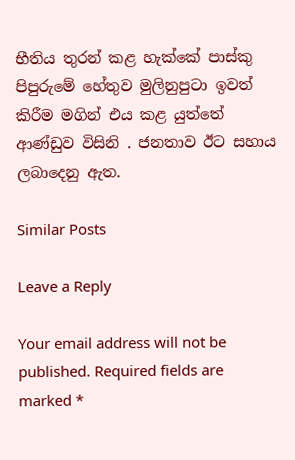භීතිය තුරන් කළ හැක්කේ පාස්කු පිපුරුමේ හේතුව මුලිනුපුටා ඉවත් කිරීම මගින් එය කළ යුත්තේ ආණ්ඩුව විසිනි . ජනතාව ඊට සහාය ලබාදෙනු ඇත.

Similar Posts

Leave a Reply

Your email address will not be published. Required fields are marked *